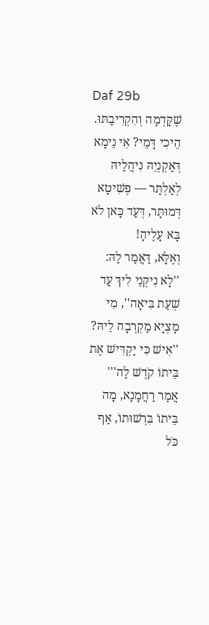Daf 29b
שֶׁקָּדְמָה וְהִקְרִיבַתּוּ. הֵיכִי דָּמֵי? אִי נֵימָא דְּאַקְנְיֵהּ נִיהֲלַיהּ לְאַלְתַּר — פְּשִׁיטָא דְּמוּתָּר, דְּעַד כָּאן לֹא בָּא עָלֶיהָ!
וְאֶלָּא, דַּאֲמַר לַהּ: ''לָא נִיקְּנֵי לִיךְ עַד שְׁעַת בִּיאָה'', מִי מָצְיָא מַקְרְבָה לֵיהּ? ''אִישׁ כִּי יַקְדִּישׁ אֶת בֵּיתוֹ קֹדֶשׁ לַה''' אֲמַר רַחֲמָנָא, מָה בֵּיתוֹ בִּרְשׁוּתוֹ, אַף כֹּל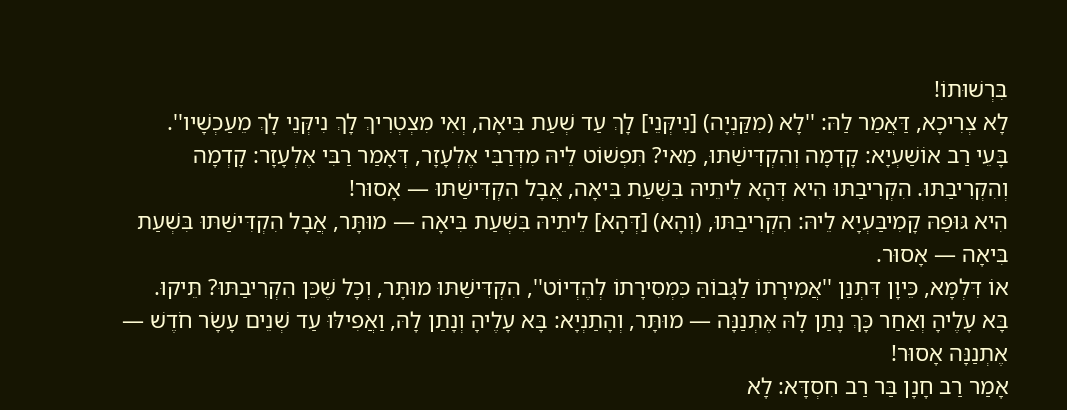בִּרְשׁוּתוֹ!
לָא צְרִיכָא, דַּאֲמַר לַהּ: ''לָא (מִקַּנְיָה) [נִיקְּנֵי] לָךְ עַד שְׁעַת בִּיאָה, וְאִי מִצְטְרִיךְ לָךְ נִיקְּנֵי לָךְ מֵעַכְשָׁיו''.
בָּעֵי רַב אוֹשַׁעְיָא: קָדְמָה וְהִקְדִּישַׁתּוּ, מַאי? תִּפְשׁוֹט לֵיהּ מִדְּרַבִּי אֶלְעָזָר, דְּאָמַר רַבִּי אֶלְעָזָר: קָדְמָה וְהִקְרִיבַתּוּ. הִקְרִיבַתּוּ הִיא דְּהָא לֵיתֵיהּ בִּשְׁעַת בִּיאָה, אֲבָל הִקְדִּישַׁתּוּ — אָסוּר!
הִיא גּוּפַהּ קָמִיבַּעְיָא לֵיהּ: הִקְרִיבַתּוּ, (וְהָא) [דְּהָא] לֵיתֵיהּ בִּשְׁעַת בִּיאָה — מוּתָּר, אֲבָל הִקְדִּישַׁתּוּ בִּשְׁעַת בִּיאָה — אָסוּר.
אוֹ דִּלְמָא, כֵּיוָן דִּתְנַן ''אֲמִירָתוֹ לַגָּבוֹהַּ כִּמְסִירָתוֹ לְהֶדְיוֹט'', הִקְדִּישַׁתּוּ מוּתָּר, וְכָל שֶׁכֵּן הִקְרִיבַתּוּ? תֵּיקוּ.
בָּא עָלֶיהָ וְאַחַר כָּךְ נָתַן לָהּ אֶתְנַנָּה — מוּתָּר, וְהָתַנְיָא: בָּא עָלֶיהָ וְנָתַן לָהּ, וַאֲפִילּוּ עַד שְׁנֵים עָשָׂר חֹדֶשׁ — אֶתְנַנָּה אָסוּר!
אָמַר רַב חָנָן בַּר רַב חִסְדָּא: לָא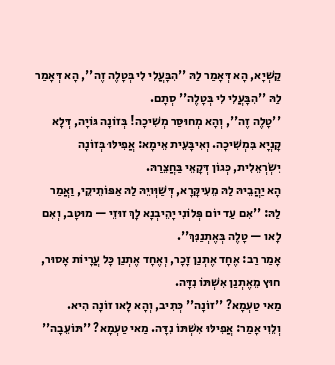קַשְׁיָא, הָא דְּאָמַר לַהּ ''הִבָּעֲלִי לִי בְּטָלֶה זֶה'', הָא דְּאָמַר לַהּ ''הִבָּעֲלִי לִי בְּטָלֶה'' סְתָם.
''טָלֶה זֶה'', וְהָא מְחוּסַּר מְשִׁיכָה! בְּזוֹנָה גּוֹיָה, דְּלָא קָנְיָא בִּמְשִׁיכָה. וְאִיבָּעֵית אֵימָא: אֲפִילּוּ בְּזוֹנָה יִשְׂרְאֵלִית, כְּגוֹן דְּקָאֵי בַּחֲצֵרַהּ.
הָא יַהֲבֵיהּ לַהּ מֵעִיקָּרָא, דְּשַׁוְּויֵהּ לַהּ אַפּוֹתֵיקֵי, וַאֲמַר לַהּ: ''אִם עַד יוֹם פְּלוֹנִי יָהֵיבְנָא לָךְ זוּזֵי — מוּטָב, וְאִם לָאו — טָלֶה בְּאֶתְנַנִּךְ''.
אָמַר רַב: אֶחָד אֶתְנַן זָכָר, וְאֶחָד אֶתְנַן כָּל עֲרָיוֹת אָסוּר, חוּץ מֵאֶתְנַן אִשְׁתּוֹ נִדָּה.
מַאי טַעְמָא? ''זוֹנָה'' כְּתִיב, וְהָא לָאו זוֹנָה הִיא.
וְלֵוִי אָמַר: אֲפִילּוּ אִשְׁתּוֹ נִדָּה. מַאי טַעְמָא? ''תּוֹעֵבָה''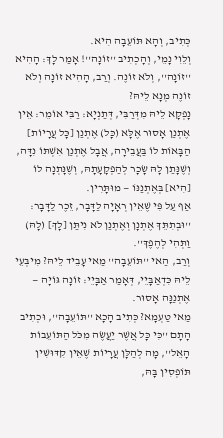כְּתִיב, וְהָא תּוֹעֵבָה הִיא.
וְלֵוִי נָמֵי, וְהָכְתִיב ''זוֹנָה''! אָמַר לָךְ: הָהִיא ''זוֹנָה'', וְלֹא זוֹנֶה. וְרַב, הָהִיא זוֹנָה וְלֹא זוֹנֶה מְנָא לֵיהּ?
נָפְקָא לֵיהּ מִדְּרַבִּי, דְּתַנְיָא: רַבִּי אוֹמֵר: אֵין אֶתְנַן אָסוּר אֶלָּא (כָּל) אֶתְנַן [כָּל עֲרָיוֹת] הַבָּאוֹת לוֹ בַּעֲבֵירָה, אֲבָל אֶתְנַן אִשְׁתּוֹ נִדָּה, וְשֶׁנָּתַן לָהּ שָׂכָר לְהַפְקָעָתָהּ, וְשֶׁנָּתְנָה לוֹ [הִיא] בְּאֶתְנַנּוֹ — מוּתָּרִין.
אַף עַל פִּי שֶׁאֵין רְאָיָה לַדָּבָר, זֵכֶר לַדָּבָר: ''וּבְתִתֵּךְ אֶתְנָן וְאֶתְנַן לֹא נִיתַּן [לָךְ] (לָהּ) וַתְּהִי לְהֶפֶךְ''.
וְרַב, הַאי ''תּוֹעֵבָה'' מַאי עָבֵיד לֵיהּ? מִיבְּעֵי לֵיהּ כִּדְאַבָּיֵי, דְּאָמַר אַבָּיֵי: זוֹנָה גּוֹיָה — אֶתְנַנָּה אָסוּר.
מַאי טַעְמָא? כְּתִיב הָכָא ''תּוֹעֵבָה'', וּכְתִיב הָתָם ''כִּי כָּל אֲשֶׁר יַעֲשֶׂה מִכֹּל הַתּוֹעֵבוֹת הָאֵל'', מָה לְהַלָּן עֲרָיוֹת שֶׁאֵין קִדּוּשִׁין תּוֹפְסִין בָּהּ,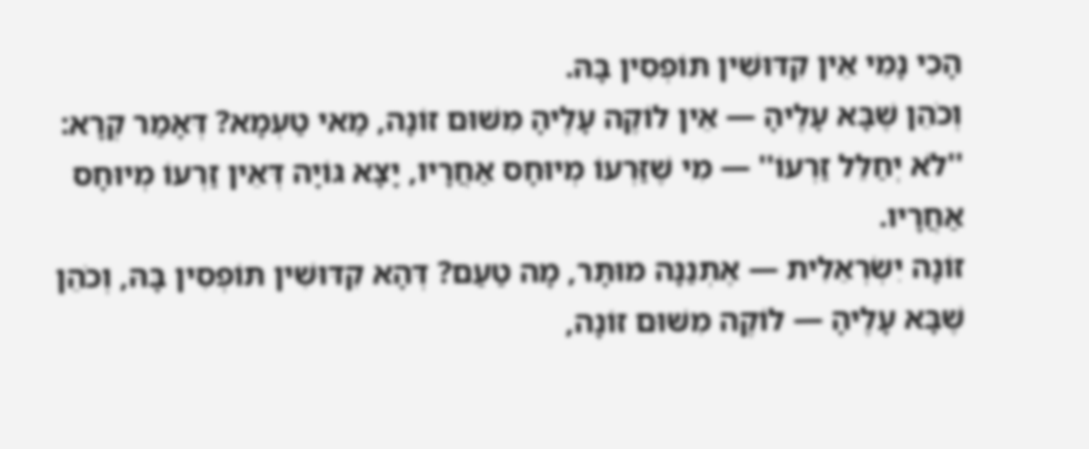הָכִי נָמֵי אֵין קִדּוּשִׁין תּוֹפְסִין בָּהּ.
וְכֹהֵן שֶׁבָּא עָלֶיהָ — אֵין לוֹקֶה עָלֶיהָ מִשּׁוּם זוֹנָה, מַאי טַעְמָא? דְּאָמַר קְרָא: ''לֹא יְחַלֵּל זַרְעוֹ'' — מִי שֶׁזַּרְעוֹ מְיוּחָס אַחֲרָיו, יָצָא גּוֹיָה דְּאֵין זַרְעוֹ מְיוּחָס אַחֲרָיו.
זוֹנָה יִשְׂרְאֵלִית — אֶתְנַנָּה מוּתָּר, מָה טַעַם? דְּהָא קִדּוּשִׁין תּוֹפְסִין בָּהּ, וְכֹהֵן שֶׁבָּא עָלֶיהָ — לוֹקֶה מִשּׁוּם זוֹנָה,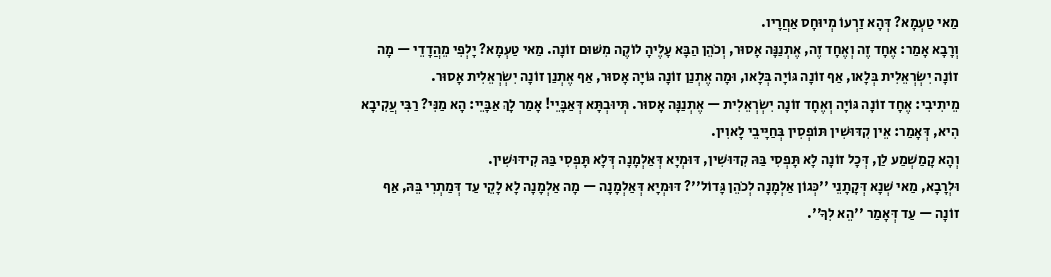מַאי טַעְמָא? דְּהָא זַרְעוֹ מְיוּחָס אַחֲרָיו.
וְרָבָא אָמַר: אֶחָד זֶה וְאֶחָד זֶה, אֶתְנַנָּה אָסוּר, וְכֹהֵן הַבָּא עָלֶיהָ לוֹקֶה מִשּׁוּם זוֹנָה. מַאי טַעְמָא? יָלְפִי מֵהֲדָדֵי — מָה זוֹנָה יִשְׂרְאֵלִית בְּלָאו, אַף זוֹנָה גּוֹיָה בְּלָאו, וּמָה אֶתְנַן זוֹנָה גּוֹיָה אָסוּר, אַף אֶתְנַן זוֹנָה יִשְׂרְאֵלִית אָסוּר.
מֵיתִיבִי: אֶחָד זוֹנָה גּוֹיָה וְאֶחָד זוֹנָה יִשְׂרְאֵלִית — אֶתְנַנָּה אָסוּר. תְּיוּבְתָּא דְּאַבָּיֵי! אָמַר לָךְ אַבָּיֵי: הָא מַנִּי? רַבִּי עֲקִיבָא הִיא, דְּאָמַר: אֵין קִדּוּשִׁין תּוֹפְסִין בְּחַיָּיבֵי לָאוִין.
וְהָא קָמַשְׁמַע לַן, דְּכָל זוֹנָה לָא תָּפְסִי בַּהּ קִדּוּשִׁין, דּוּמְיָא דְּאַלְמָנָה דְּלָא תָּפְסִי בַּהּ קִידּוּשִׁין.
וּלְרָבָא, מַאי שְׁנָא דְּקָתָנֵי ''כְּגוֹן אַלְמָנָה לְכֹהֵן גָּדוֹל''? דּוּמְיָא דְּאַלְמָנָה — מָה אַלְמָנָה לָא לָקֵי עַד דְּמַתְרִי בֵּהּ, אַף זוֹנָה — עַד דְּאָמַר ''הֵא לִךָ''.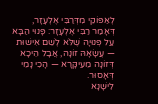לְאַפּוֹקֵי מִדְּרַבִּי אֶלְעָזָר, דְּאָמַר רַבִּי אֶלְעָזָר: פָּנוּי הַבָּא עַל פְּנוּיָה שֶׁלֹּא לְשֵׁם אִישׁוּת — עֲשָׂאָהּ זוֹנָה, אֲבָל הֵיכָא דְּזוֹנָה מֵעִיקָּרָא — הָכִי נָמֵי דְּאָסוּר.
לִישָּׁנָא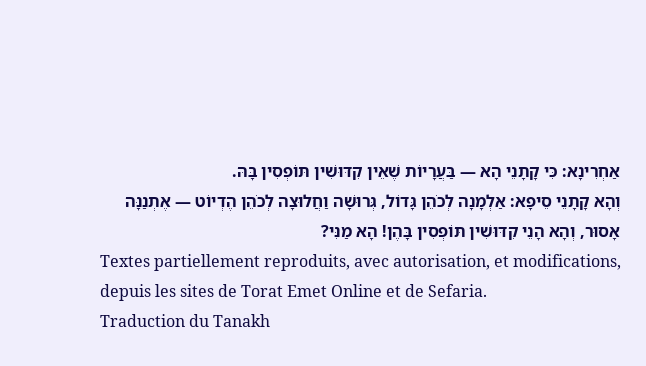אַחְרִינָא: כִּי קָתָנֵי הָא — בַּעֲרָיוֹת שֶׁאֵין קִדּוּשִׁין תּוֹפְסִין בָּהּ.
וְהָא קָתָנֵי סֵיפָא: אַלְמָנָה לְכֹהֵן גָּדוֹל, גְּרוּשָׁה וַחֲלוּצָה לְכֹהֵן הֶדְיוֹט — אֶתְנַנָּה אָסוּר, וְהָא הָנֵי קִדּוּשִׁין תּוֹפְסִין בָּהֶן! הָא מַנִּי?
Textes partiellement reproduits, avec autorisation, et modifications, depuis les sites de Torat Emet Online et de Sefaria.
Traduction du Tanakh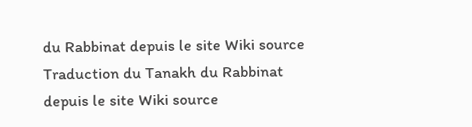du Rabbinat depuis le site Wiki source
Traduction du Tanakh du Rabbinat depuis le site Wiki source